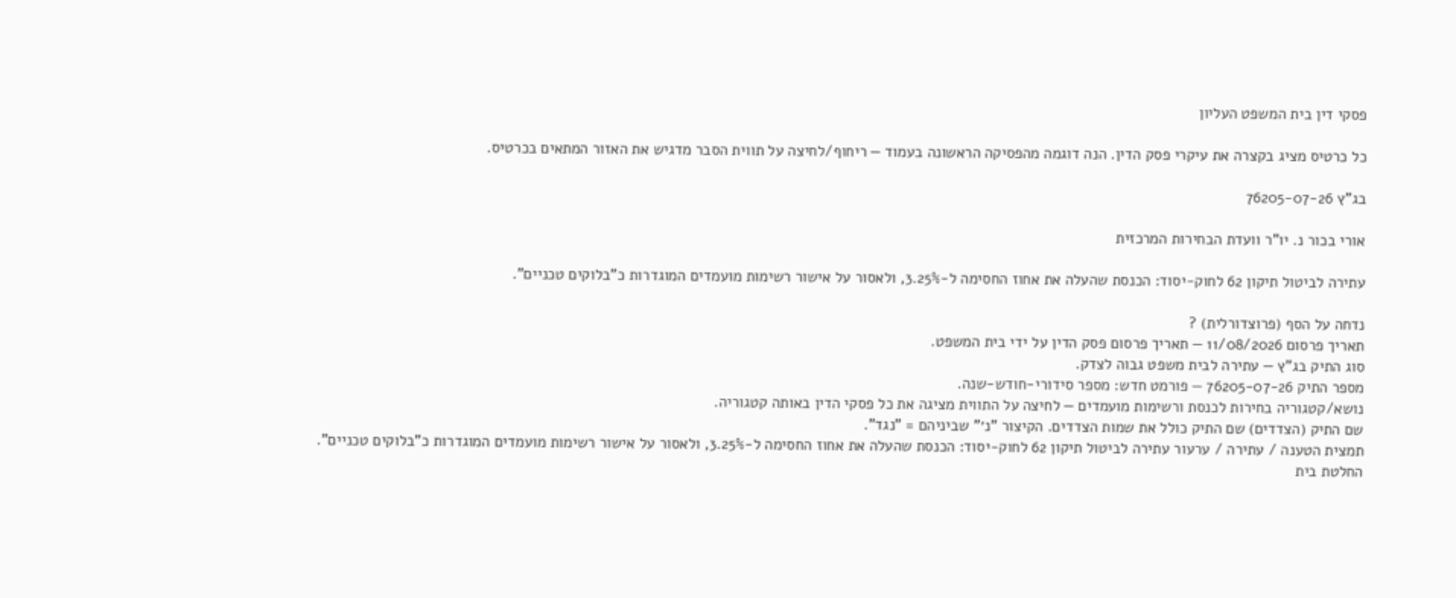פסקי דין בית המשפט העליון

כל כרטיס מציג בקצרה את עיקרי פסק הדין. הנה דוגמה מהפסיקה הראשונה בעמוד — ריחוף/לחיצה על תווית הסבר מדגיש את האזור המתאים בכרטיס.

בג"ץ 76205-07-26

אורי בכור נ. יו"ר וועדת הבחירות המרכזית

עתירה לביטול תיקון 62 לחוק-יסוד: הכנסת שהעלה את אחוז החסימה ל-3.25%, ולאסור על אישור רשימות מועמדים המוגדרות כ"בלוקים טכניים".

נדחה על הסף (פרוצדורלית) ?
תאריך פרסום 11/08/2026 — תאריך פרסום פסק הדין על ידי בית המשפט.
סוג התיק בג"ץ — עתירה לבית משפט גבוה לצדק.
מספר התיק 76205-07-26 — פורמט חדש: מספר סידורי-חודש-שנה.
נושא/קטגוריה בחירות לכנסת ורשימות מועמדים — לחיצה על התווית מציגה את כל פסקי הדין באותה קטגוריה.
שם התיק (הצדדים) שם התיק כולל את שמות הצדדים. הקיצור "נ׳" שביניהם = "נגד".
תמצית הטענה / עתירה / ערעור עתירה לביטול תיקון 62 לחוק-יסוד: הכנסת שהעלה את אחוז החסימה ל-3.25%, ולאסור על אישור רשימות מועמדים המוגדרות כ"בלוקים טכניים".
החלטת בית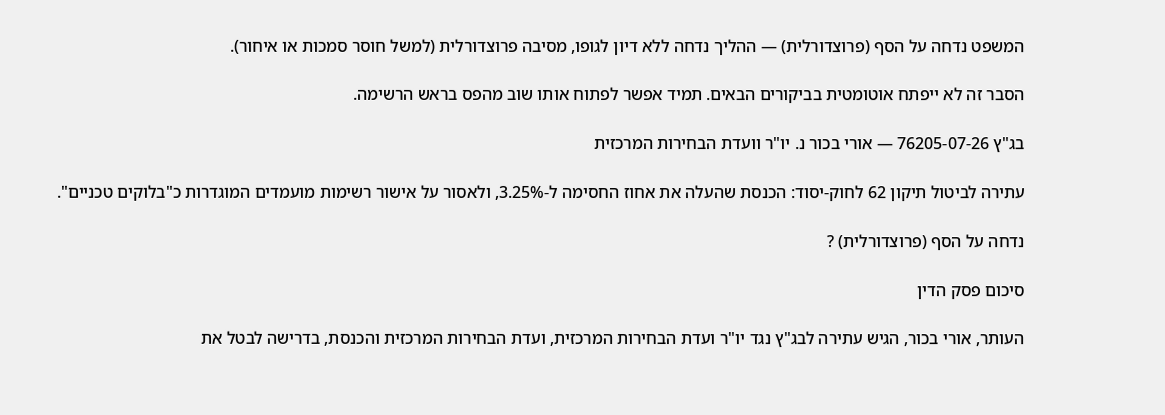המשפט נדחה על הסף (פרוצדורלית) — ההליך נדחה ללא דיון לגופו, מסיבה פרוצדורלית (למשל חוסר סמכות או איחור).

הסבר זה לא ייפתח אוטומטית בביקורים הבאים. תמיד אפשר לפתוח אותו שוב מהפס בראש הרשימה.

בג"ץ 76205-07-26 — אורי בכור נ. יו"ר וועדת הבחירות המרכזית

עתירה לביטול תיקון 62 לחוק-יסוד: הכנסת שהעלה את אחוז החסימה ל-3.25%, ולאסור על אישור רשימות מועמדים המוגדרות כ"בלוקים טכניים".

נדחה על הסף (פרוצדורלית) ?

סיכום פסק הדין

העותר, אורי בכור, הגיש עתירה לבג"ץ נגד יו"ר ועדת הבחירות המרכזית, ועדת הבחירות המרכזית והכנסת, בדרישה לבטל את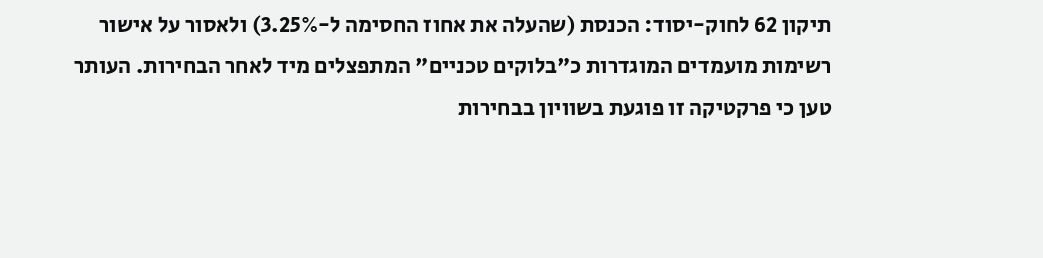תיקון 62 לחוק-יסוד: הכנסת (שהעלה את אחוז החסימה ל-3.25%) ולאסור על אישור רשימות מועמדים המוגדרות כ"בלוקים טכניים" המתפצלים מיד לאחר הבחירות. העותר טען כי פרקטיקה זו פוגעת בשוויון בבחירות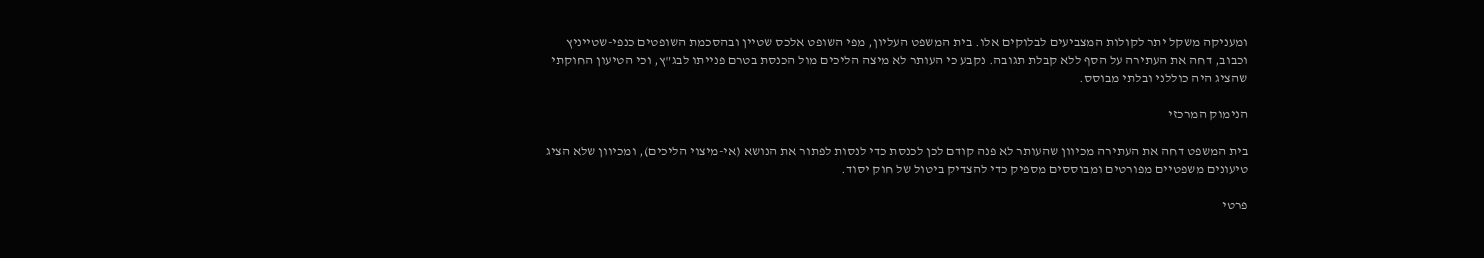ומעניקה משקל יתר לקולות המצביעים לבלוקים אלו. בית המשפט העליון, מפי השופט אלכס שטיין ובהסכמת השופטים כנפי-שטייניץ וכבוב, דחה את העתירה על הסף ללא קבלת תגובה. נקבע כי העותר לא מיצה הליכים מול הכנסת בטרם פנייתו לבג"ץ, וכי הטיעון החוקתי שהציג היה כוללני ובלתי מבוסס.

הנימוק המרכזי

בית המשפט דחה את העתירה מכיוון שהעותר לא פנה קודם לכן לכנסת כדי לנסות לפתור את הנושא (אי-מיצוי הליכים), ומכיוון שלא הציג טיעונים משפטיים מפורטים ומבוססים מספיק כדי להצדיק ביטול של חוק יסוד.

פרטי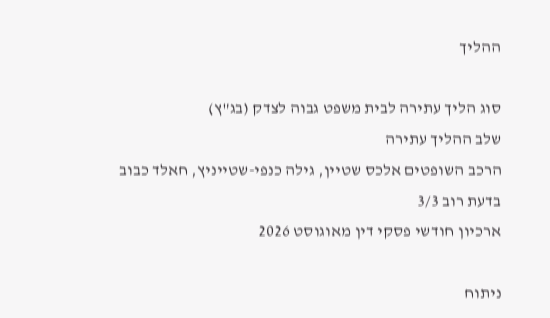ההליך

סוג הליך עתירה לבית משפט גבוה לצדק (בג"ץ)
שלב ההליך עתירה
הרכב השופטים אלכס שטיין, גילה כנפי-שטייניץ, חאלד כבוב
בדעת רוב 3/3
ארכיון חודשי פסקי דין מאוגוסט 2026

ניתוח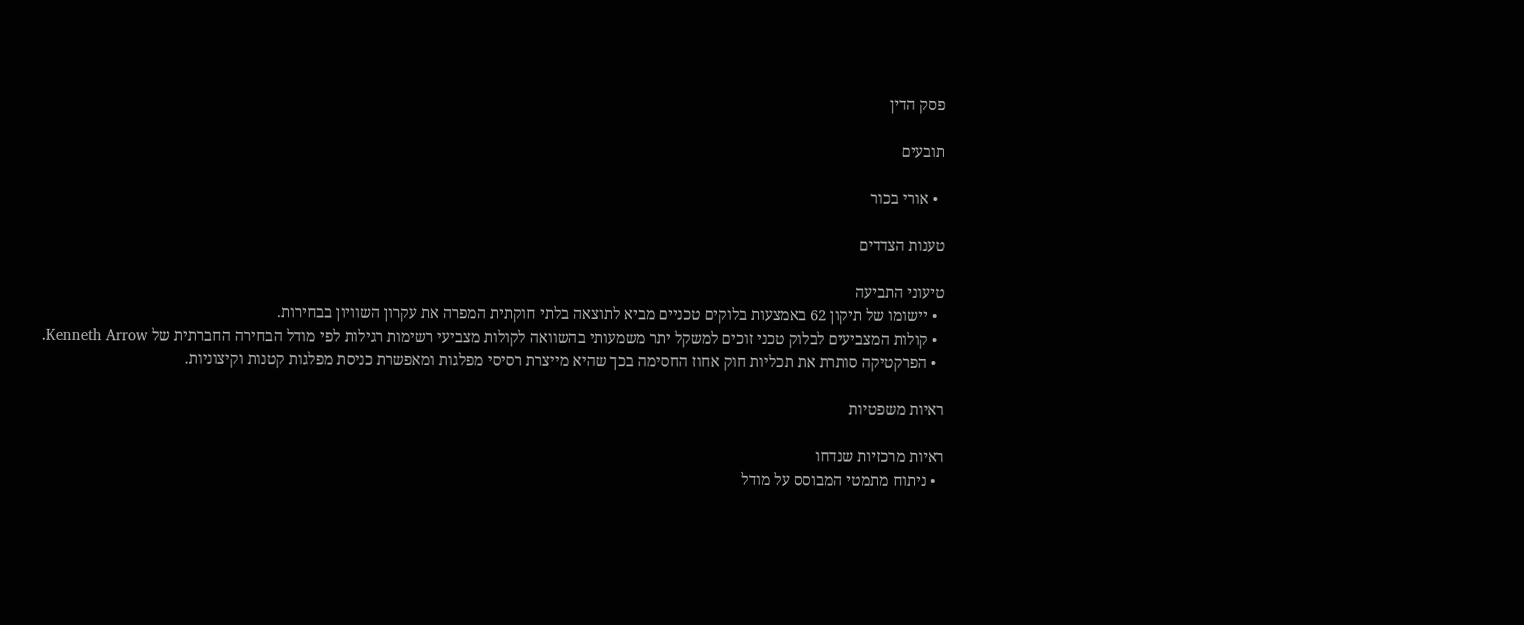פסק הדין

תובעים

  • אורי בכור

טענות הצדדים

טיעוני התביעה
  • יישומו של תיקון 62 באמצעות בלוקים טכניים מביא לתוצאה בלתי חוקתית המפרה את עקרון השוויון בבחירות.
  • קולות המצביעים לבלוק טכני זוכים למשקל יתר משמעותי בהשוואה לקולות מצביעי רשימות רגילות לפי מודל הבחירה החברתית של Kenneth Arrow.
  • הפרקטיקה סותרת את תכליות חוק אחוז החסימה בכך שהיא מייצרת רסיסי מפלגות ומאפשרת כניסת מפלגות קטנות וקיצוניות.

ראיות משפטיות

ראיות מרכזיות שנדחו
  • ניתוח מתמטי המבוסס על מודל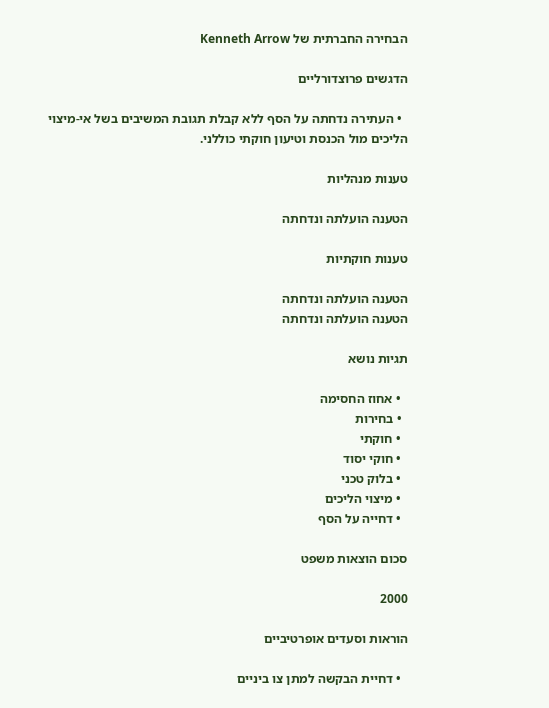הבחירה החברתית של Kenneth Arrow

הדגשים פרוצדורליים

  • העתירה נדחתה על הסף ללא קבלת תגובת המשיבים בשל אי-מיצוי הליכים מול הכנסת וטיעון חוקתי כוללני.

טענות מנהליות

הטענה הועלתה ונדחתה

טענות חוקתיות

הטענה הועלתה ונדחתה
הטענה הועלתה ונדחתה

תגיות נושא

  • אחוז החסימה
  • בחירות
  • חוקתי
  • חוקי יסוד
  • בלוק טכני
  • מיצוי הליכים
  • דחייה על הסף

סכום הוצאות משפט

2000

הוראות וסעדים אופרטיביים

  • דחיית הבקשה למתן צו ביניים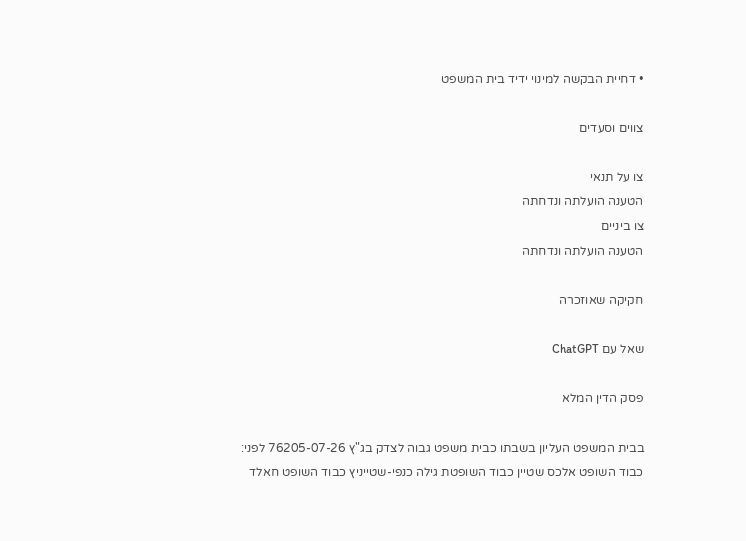• דחיית הבקשה למינוי ידיד בית המשפט

צווים וסעדים

צו על תנאי
הטענה הועלתה ונדחתה
צו ביניים
הטענה הועלתה ונדחתה

חקיקה שאוזכרה

שאל עם ChatGPT

פסק הדין המלא

בבית המשפט העליון בשבתו כבית משפט גבוה לצדק בג"ץ 76205-07-26 לפני: כבוד השופט אלכס שטיין כבוד השופטת גילה כנפי-שטייניץ כבוד השופט חאלד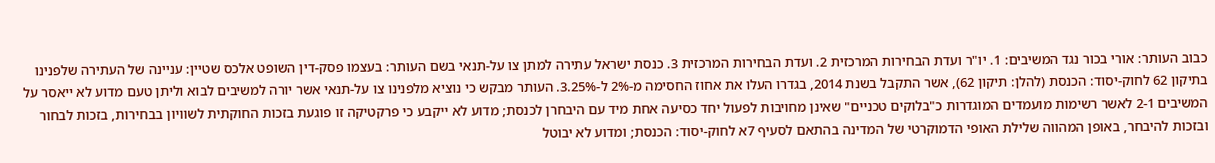כבוב העותר: אורי בכור נגד המשיבים: 1. יו"ר ועדת הבחירות המרכזית 2. ועדת הבחירות המרכזית 3. כנסת ישראל עתירה למתן צו על-תנאי בשם העותר: בעצמו פסק-דין השופט אלכס שטיין: עניינה של העתירה שלפנינו בתיקון 62 לחוק-יסוד: הכנסת (להלן: תיקון 62), אשר התקבל בשנת 2014, בגדרו העלו את אחוז החסימה מ-2% ל-3.25%. העותר מבקש כי נוציא מלפנינו צו על-תנאי אשר יורה למשיבים לבוא וליתן טעם מדוע לא ייאסר על המשיבים 2-1 לאשר רשימות מועמדים המוגדרות כ"בלוקים טכניים" שאינן מחויבות לפעול יחד כסיעה אחת מיד עם היבחרן לכנסת; מדוע לא ייקבע כי פרקטיקה זו פוגעת בזכות החוקתית לשוויון בבחירות, בזכות לבחור ובזכות להיבחר, באופן המהווה שלילת האופי הדמוקרטי של המדינה בהתאם לסעיף 7א לחוק-יסוד: הכנסת; ומדוע לא יבוטל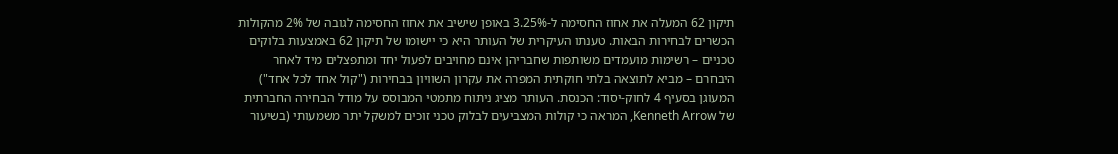תיקון 62 המעלה את אחוז החסימה ל-3.25% באופן שישיב את אחוז החסימה לגובה של 2% מהקולות הכשרים לבחירות הבאות. טענתו העיקרית של העותר היא כי יישומו של תיקון 62 באמצעות בלוקים טכניים – רשימות מועמדים משותפות שחבריהן אינם מחויבים לפעול יחד ומתפצלים מיד לאחר היבחרם – מביא לתוצאה בלתי חוקתית המפרה את עקרון השוויון בבחירות ("קול אחד לכל אחד") המעוגן בסעיף 4 לחוק-יסוד: הכנסת. העותר מציג ניתוח מתמטי המבוסס על מודל הבחירה החברתית של Kenneth Arrow, המראה כי קולות המצביעים לבלוק טכני זוכים למשקל יתר משמעותי (בשיעור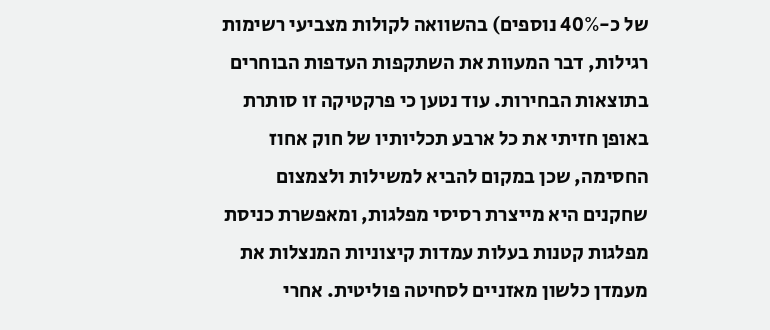של כ-40% נוספים) בהשוואה לקולות מצביעי רשימות רגילות, דבר המעוות את השתקפות העדפות הבוחרים בתוצאות הבחירות. עוד נטען כי פרקטיקה זו סותרת באופן חזיתי את כל ארבע תכליותיו של חוק אחוז החסימה, שכן במקום להביא למשילות ולצמצום שחקנים היא מייצרת רסיסי מפלגות, ומאפשרת כניסת מפלגות קטנות בעלות עמדות קיצוניות המנצלות את מעמדן כלשון מאזניים לסחיטה פוליטית. אחרי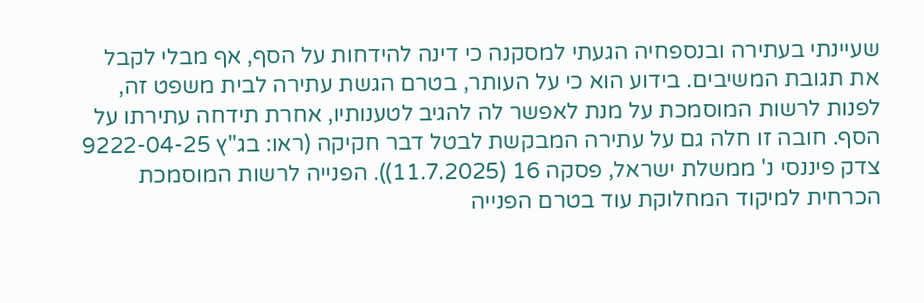שעיינתי בעתירה ובנספחיה הגעתי למסקנה כי דינה להידחות על הסף, אף מבלי לקבל את תגובת המשיבים. בידוע הוא כי על העותר, בטרם הגשת עתירה לבית משפט זה, לפנות לרשות המוסמכת על מנת לאפשר לה להגיב לטענותיו, אחרת תידחה עתירתו על הסף. חובה זו חלה גם על עתירה המבקשת לבטל דבר חקיקה (ראו: בג"ץ 9222-04-25 צדק פיננסי נ' ממשלת ישראל, פסקה 16 (11.7.2025)). הפנייה לרשות המוסמכת הכרחית למיקוד המחלוקת עוד בטרם הפנייה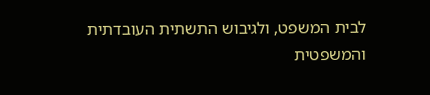לבית המשפט, ולגיבוש התשתית העובדתית והמשפטית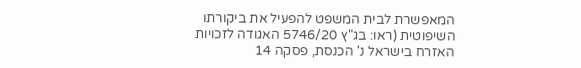המאפשרת לבית המשפט להפעיל את ביקורתו השיפוטית (ראו: בג"ץ 5746/20 האגודה לזכויות האזרח בישראל נ' הכנסת, פסקה 14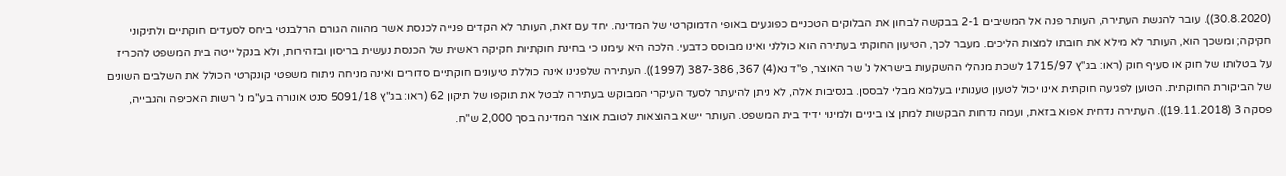(30.8.2020)). עובר להגשת העתירה, העותר פנה אל המשיבים 2-1 בבקשה לבחון את הבלוקים הטכניים כפוגעים באופי הדמוקרטי של המדינה. יחד עם זאת, העותר לא הקדים פנייה לכנסת אשר מהווה הגורם הרלבנטי ביחס לסעדים חוקתיים ולתיקוני חקיקה; ומשכך הוא, העותר לא מילא את חובתו למצות הליכים. מעבר לכך, הטיעון החוקתי בעתירה הוא כוללני ואינו מבוסס כדבעי. הלכה היא עימנו כי בחינת חוקתיות חקיקה ראשית של הכנסת נעשית בריסון ובזהירות, ולא בנקל ייטה בית המשפט להכריז על בטלותו של חוק או סעיף חוק (ראו: בג"ץ 1715/97 לשכת מנהלי ההשקעות בישראל נ' שר האוצר, פ"ד נא(4) 367, 387-386 (1997)). העתירה שלפנינו אינה כוללת טיעונים חוקתיים סדורים ואינה מניחה ניתוח משפטי קונקרטי הכולל את השלבים השונים של הביקורת החוקתית. הטוען לפגיעה חוקתית אינו יכול לטעון טענותיו בעלמא מבלי לבססן. בנסיבות אלה, לא ניתן להיעתר לסעד העיקרי המבוקש בעתירה לבטל את תוקפו של תיקון 62 (ראו: בג"ץ 5091/18 סנט אונורה בע"מ נ' רשות האכיפה והגבייה, פסקה 3 (19.11.2018)). העתירה נדחית אפוא בזאת, ועמה נדחות הבקשות למתן צו ביניים ולמינוי ידיד בית המשפט. העותר יישא בהוצאות לטובת אוצר המדינה בסך 2,000 ש"ח.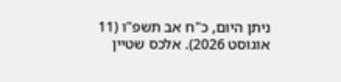ניתן היום, כ"ח אב תשפ"ו (11 אוגוסט 2026). אלכס שטיין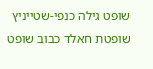שופט גילה כנפי-שטייניץ שופטת חאלד כבוב שופט